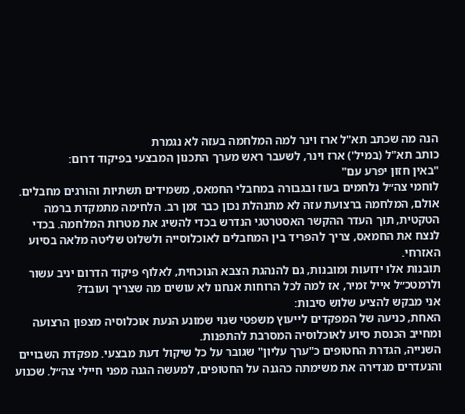הנה מה שכתב תא"ל ארז וינר למה המלחמה בעזה לא נגמרת
כותב תא"ל (במיל') ארז וינר, לשעבר ראש מערך התכנון המבצעי בפיקוד דרום:
"באין חזון יפרע עם"
לוחמי צה״ל נלחמים בעוז ובגבורה במחבלי החמאס, משמידים תשתיות והורגים מחבלים.
אולם, המלחמה ברצועת עזה לא מתנהלת נכון כבר זמן רב. הלחימה מתמקדת ברמה הטקטית, תוך העדר ההקשר האסטרטגי הנדרש בכדי להשיג את מטרות המלחמה. בכדי לנצח את החמאס, צריך להפריד בין המחבלים לאוכלוסייה ולשלוט שליטה מלאה בסיוע האזרחי.
תובנות אלו ידועות ומובנות, גם להנהגת הצבא הנוכחית, לאלוף פיקוד הדרום יניב עשור ולרמטכ״ל אייל זמיר, אז למה לכל הרוחות אנחנו לא עושים מה שצריך ועובד?
אני מבקש להציע שלוש סיבות:
האחת, כניעה של המפקדים לייעוץ משפטי שגוי שמונע הנעת אוכלוסיה מצפון הרצועה ומחייב הכנסת סיוע לאוכלוסיה המסרבת להתפנות.
השנייה, הגדרת החטופים כ"ערך עליון" שגובר על כל שיקול דעת מבצעי. מפקדת השבויים והנעדרים מגדירה את משימתה כהגנה על החטופים, למעשה הגנה מפני חיילי צה״ל. שכנוע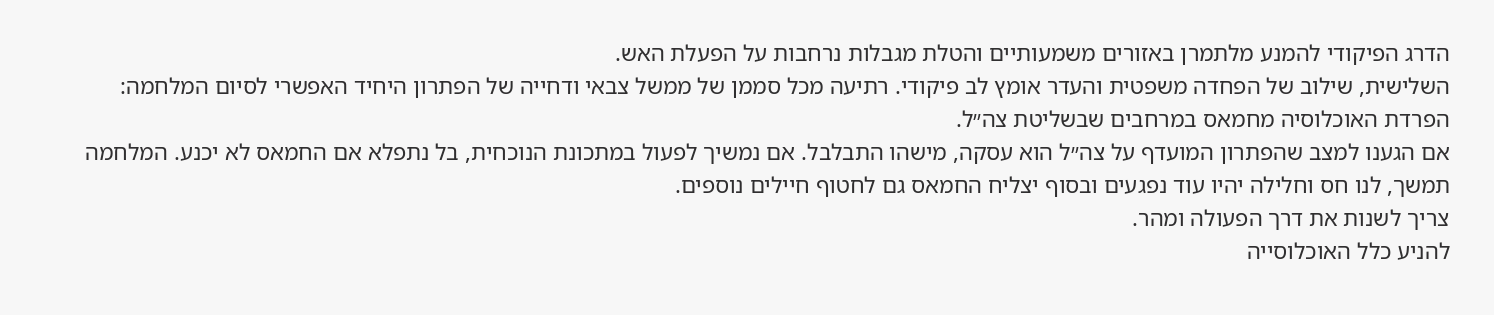הדרג הפיקודי להמנע מלתמרן באזורים משמעותיים והטלת מגבלות נרחבות על הפעלת האש.
השלישית, שילוב של הפחדה משפטית והעדר אומץ לב פיקודי. רתיעה מכל סממן של ממשל צבאי ודחייה של הפתרון היחיד האפשרי לסיום המלחמה: הפרדת האוכלוסיה מחמאס במרחבים שבשליטת צה״ל.
אם הגענו למצב שהפתרון המועדף על צה״ל הוא עסקה, מישהו התבלבל. אם נמשיך לפעול במתכונת הנוכחית, בל נתפלא אם החמאס לא יכנע. המלחמה תמשך, לנו חס וחלילה יהיו עוד נפגעים ובסוף יצליח החמאס גם לחטוף חיילים נוספים.
צריך לשנות את דרך הפעולה ומהר.
להניע כלל האוכלוסייה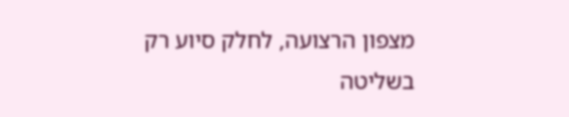מצפון הרצועה, לחלק סיוע רק בשליטה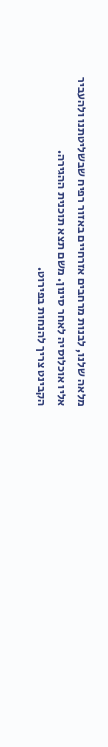מלאה שלנו, לבנות מרחבים אזרחיים באזור רפיח שבשליטתנו ולהעביר אליו אוכלוסיה לאחר סינון. משם תצא תוכנית ההגירה.
הקבינט צריך להנחות בפירוט.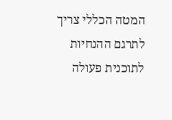המטה הכללי צריך לתרגם ההנחיות לתוכנית פעולה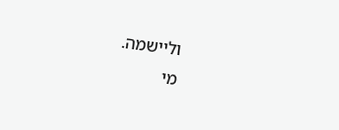וליישמה.
מי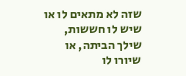שזה לא מתאים לו או שיש לו חששות, שילך הביתה, או שיורו לו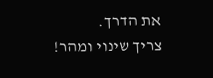את הדרך.
צריך שינוי ומהר!